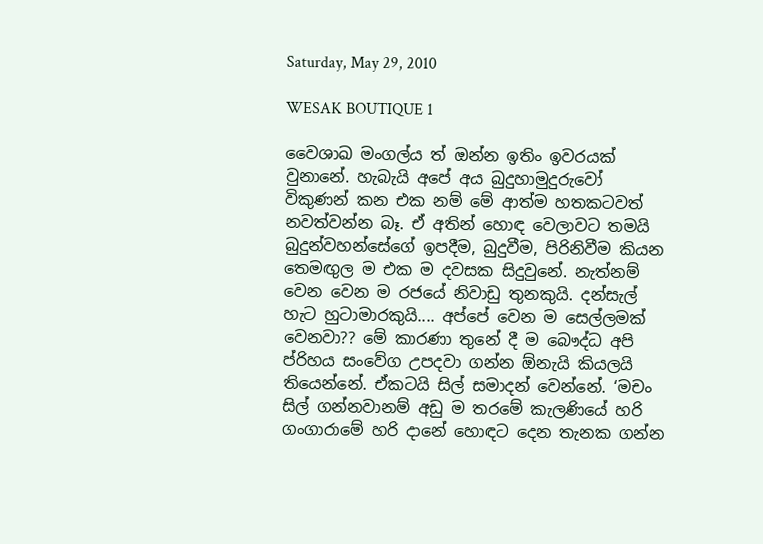Saturday, May 29, 2010

WESAK BOUTIQUE 1

වෛශාඛ මංගල්ය ත් ඔන්න ඉතිං ඉවරයක් වුනානේ. හැබැයි අපේ අය බුදුහාමුදුරුවෝ විකුණන් කන එක නම් මේ ආත්ම හතකටවත් නවත්වන්න බෑ. ඒ අතින් හොඳ වෙලාවට තමයි බුදුන්වහන්සේගේ ඉපදීම, බුදුවීම, පිරිනිවීම කියන තෙමඟුල ම එක ම දවසක සිදුවුනේ. නැත්නම් වෙන වෙන ම රජයේ නිවාඩු තුනකුයි. දන්සැල් හැට හුටාමාරකුයි.... අප්පේ වෙන ම සෙල්ලමක් වෙනවා?? මේ කාරණා තුනේ දී ම බෞද්ධ අපි ප්රිහය සංවේග උපදවා ගන්න ඕනැයි කියලයි තියෙන්නේ. ඒකටයි සිල් සමාදන් වෙන්නේ. ‘මචං සිල් ගන්නවානම් අඩු ම තරමේ කැලණියේ හරි ගංගාරාමේ හරි දානේ හොඳට දෙන තැනක ගන්න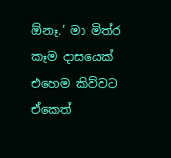ඕනෑ.’ මා මිත්ර‍ කෑම දාසයෙක් එහෙම කිව්වට ඒකෙත්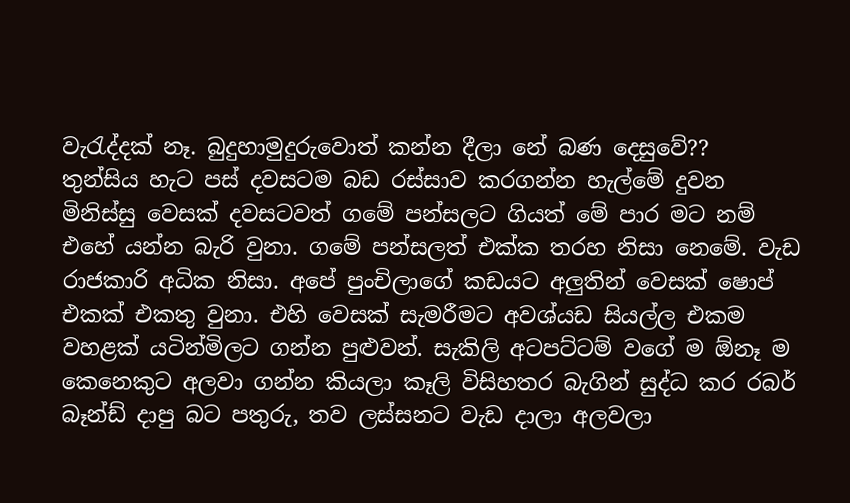වැරැද්දක් නෑ. බුදුහාමුදුරුවොත් කන්න දීලා නේ බණ දෙසුවේ??
තුන්සිය හැට පස් දවසටම බඩ රස්සාව කරගන්න හැල්මේ දුවන මිනිස්සු වෙසක් දවසටවත් ගමේ පන්සලට ගියත් මේ පාර මට නම් එහේ යන්න බැරි වුනා. ගමේ පන්සලත් එක්ක තරහ නිසා නෙමේ. වැඩ රාජකාරි අධික නිසා. අපේ පුංචිලාගේ කඩයට අලුතින් වෙසක් ෂොප් එකක් එකතු වුනා. එහි වෙසක් සැමරීමට අවශ්යඩ සියල්ල එකම වහළක් යටින්මිලට ගන්න පුළුවන්. සැකිලි අටපට්ටම් වගේ ම ඕනෑ ම කෙනෙකුට අලවා ගන්න කියලා කෑලි විසිහතර බැගින් සුද්ධ කර රබර් බෑන්ඩ් දාපු බට පතුරු, තව ලස්සනට වැඩ දාලා අලවලා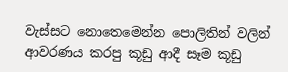වැස්සට නොතෙමෙන්න පොලිතින් වලින් ආවරණය කරපු කූඩු ආදී සෑම කූඩු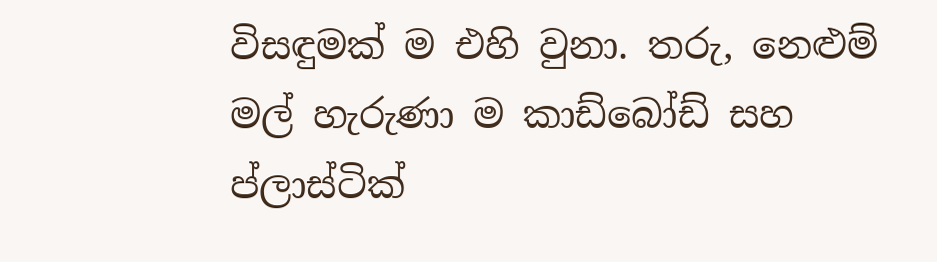විසඳුමක් ම එහි වුනා. තරු, නෙළුම් මල් හැරුණා ම කාඩ්බෝඩ් සහ ප්ලාස්ටික්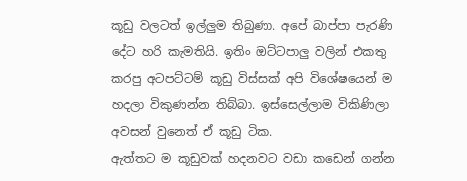කූඩු වලටත් ඉල්ලුම තිබුණා. අපේ බාප්පා පැරණි දේට හරි කැමතියි. ඉතිං ඔට්ටපාලු වලින් එකතු කරපු අටපට්ටම් කූඩු විස්සක් අපි විශේෂයෙන් ම හදලා විකුණන්න තිබ්බා. ඉස්සෙල්ලාම විකිණිලා අවසන් වුනෙත් ඒ කූඩු ටික.
ඇත්තට ම කූඩුවක් හදනවට වඩා කඩෙන් ගන්න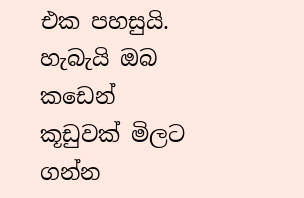එක පහසුයි. හැබැයි ඔබ කඩෙන් කූඩුවක් මිලට ගන්න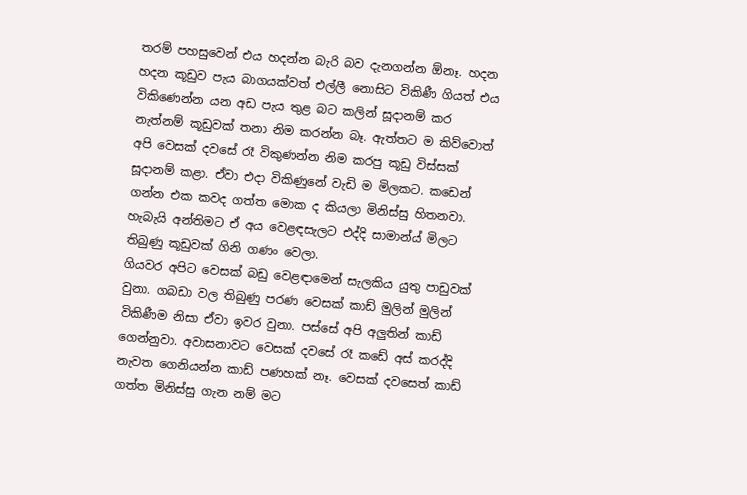තරම් පහසුවෙන් එය හදන්න බැරි බව දැනගන්න ඕනෑ. හදන හදන කූඩුව පැය බාගයක්වත් එල්ලී නොසිට විකිණී ගියත් එය විකිණෙන්න යන අඩ පැය තුළ බට කලින් සූදානම් කර නැත්නම් කූඩුවක් තනා නිම කරන්න බෑ. ඇත්තට ම කිව්වොත් අපි වෙසක් දවසේ රෑ විකුණන්න නිම කරපු කූඩු විස්සක් සූදානම් කළා. ඒවා එදා විකිණුනේ වැඩි ම මිලකට. කඩෙන් ගන්න එක කවද ගත්ත මොක ද කියලා මිනිස්සු හිතනවා. හැබැයි අන්තිමට ඒ අය වෙළඳසැලට එද්දි සාමාන්ය් මිලට තිබුණු කූඩුවක් ගිනි ගණං වෙලා.
ගියවර අපිට වෙසක් බඩු වෙළඳාමෙන් සැලකිය යුතු පාඩුවක් වුනා. ගබඩා වල තිබුණු පරණ වෙසක් කාඩ් මුලින් මුලින් විකිණීම නිසා ඒවා ඉවර වුනා. පස්සේ අපි අලුතින් කාඩ් ගෙන්නුවා. අවාසනාවට වෙසක් දවසේ රෑ කඩේ අස් කරද්දි නැවත ගෙනියන්න කාඩ් පණහක් නෑ. වෙසක් දවසෙත් කාඩ් ගත්ත මිනිස්සු ගැන නම් මට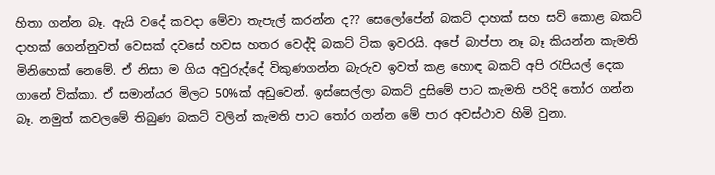හිතා ගන්න බෑ. ඇයි වදේ කවදා මේවා තැපැල් කරන්න ද?? සෙලෝපේන් බකට් දාහක් සහ සව් කොළ බකට් දාහක් ගෙන්නුවත් වෙසක් දවසේ හවස හතර වෙද්දි බකට් ටික ඉවරයි. අපේ බාප්පා නෑ බෑ කියන්න කැමති මිනිහෙක් නෙමේ. ඒ නිසා ම ගිය අවුරුද්දේ විකුණගන්න බැරුව ඉවත් කළ හොඳ බකට් අපි රැපියල් දෙක ගානේ වික්කා. ඒ සමාන්යර මිලට 50%ක් අඩුවෙන්. ඉස්සෙල්ලා බකට් දුසිමේ පාට කැමති පරිදි තෝර ගන්න බෑ. නමුත් කවලමේ තිබුණ බකට් වලින් කැමති පාට තෝර ගන්න මේ පාර අවස්ථාව හිමි වුනා.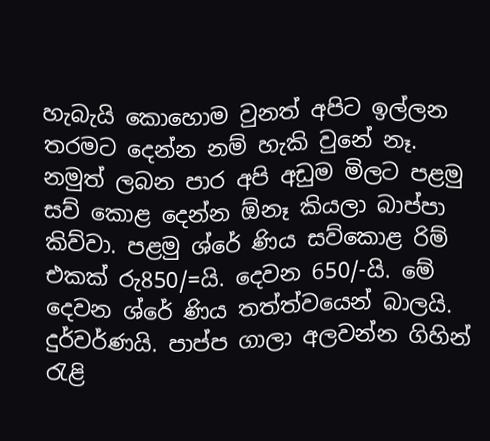හැබැයි කොහොම වුනත් අපිට ඉල්ලන තරමට දෙන්න නම් හැකි වුනේ නෑ. නමුත් ලබන පාර අපි අඩුම මිලට පළමු සව් කොළ දෙන්න ඕනෑ කියලා බාප්පා කිව්වා. පළමු ශ්රේ ණිය සව්කොළ රිම් එකක් රු850/=යි. දෙවන 650/-යි. මේ දෙවන ශ්රේ ණිය තත්ත්වයෙන් බාලයි. දුර්වර්ණයි. පාප්ප ගාලා අලවන්න ගිහින් රැළි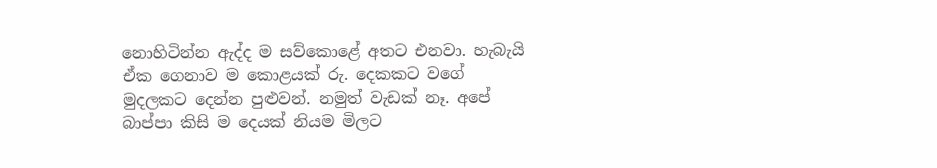නොහිටින්න ඇද්ද ම සව්කොළේ අතට එනවා. හැබැයි ඒක ගෙනාව ම කොළයක් රු. දෙකකට වගේ මුදලකට දෙන්න පුළුවන්. නමුත් වැඩක් නෑ. අපේ බාප්පා කිසි ම දෙයක් නියම මිලට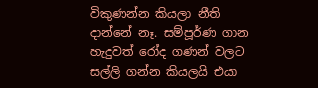විකුණන්න කියලා නීති දාන්නේ නෑ. සම්පූර්ණ ගාන හැදුවත් රෝද ගණන් වලට සල්ලි ගන්න කියලයි එයා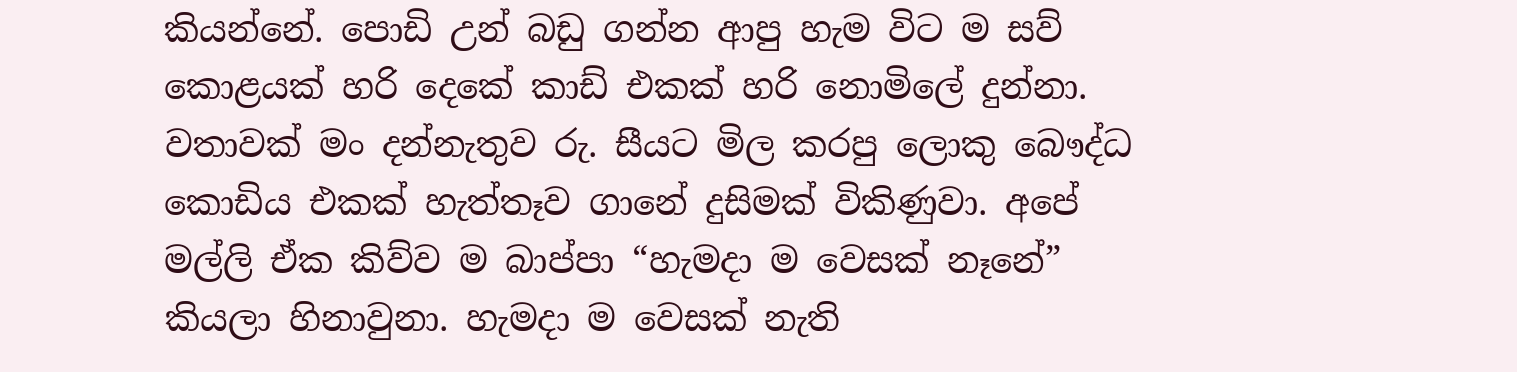කියන්නේ. පොඩි උන් බඩු ගන්න ආපු හැම විට ම සව් කොළයක් හරි දෙකේ කාඩ් එකක් හරි නොමිලේ දුන්නා. වතාවක් මං දන්නැතුව රු. සීයට මිල කරපු ලොකු බෞද්ධ කොඩිය එකක් හැත්තෑව ගානේ දුසිමක් විකිණුවා. අපේ මල්ලි ඒක කිව්ව ම බාප්පා “හැමදා ම වෙසක් නෑනේ” කියලා හිනාවුනා. හැමදා ම වෙසක් නැති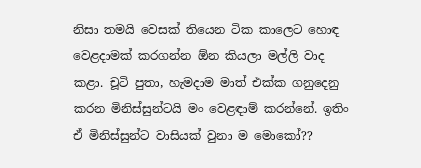නිසා තමයි වෙසක් තියෙන ටික කාලෙට හොඳ වෙළදාමක් කරගන්න ඕන කියලා මල්ලි වාද කළා. චූටි පුතා, හැමදාම මාත් එක්ක ගනුදෙනු කරන මිනිස්සුන්ටයි මං වෙළඳාම් කරන්නේ. ඉතිං ඒ මිනිස්සුන්ට වාසියක් වුනා ම මොකෝ??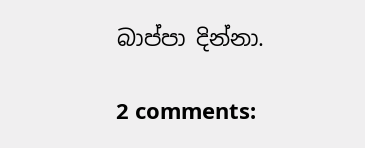බාප්පා දින්නා.

2 comments: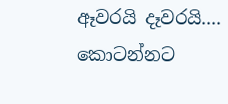ඈවරයි දෑවරයි.... කොටන්නට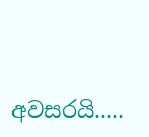අවසරයි.....